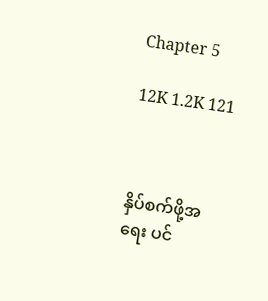Chapter 5

12K 1.2K 121



နှိပ်စက်ဖို့အရေး ပင်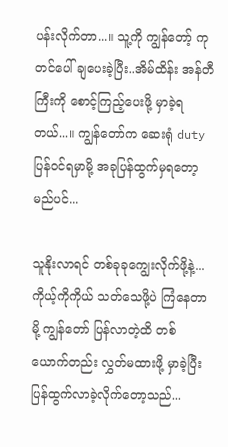ပန်းလိုက်တာ...။ သူ့ကို ကျွန်တော့် ကုတင်ပေါ် ချပေးခဲ့ပြီး..အိမ်ထိန်း အန်တီကြီးကို စောင့်ကြည့်ပေးဖို့ မှာခဲ့ရတယ်...။ ကျွန်တော်က ဆေးရုံ duty ပြန်ဝင်ရမှာမို့ အခုပြန်ထွက်မှရတော့မည်ပင်...

သူနိုးလာရင် တစ်ခုခုကျွေးလိုက်ဖို့နဲ့...ကိုယ့်ကိုကိုယ် သတ်သေဖို့ပဲ ကြံနေတာမို့ ကျွန်‌တော် ပြန်လာတဲ့ထိ တစ်ယောက်တည်း လွှတ်မထားဖို့ မှာခဲ့ပြီး ပြန်ထွက်လာခဲ့လိုက်တော့သည်...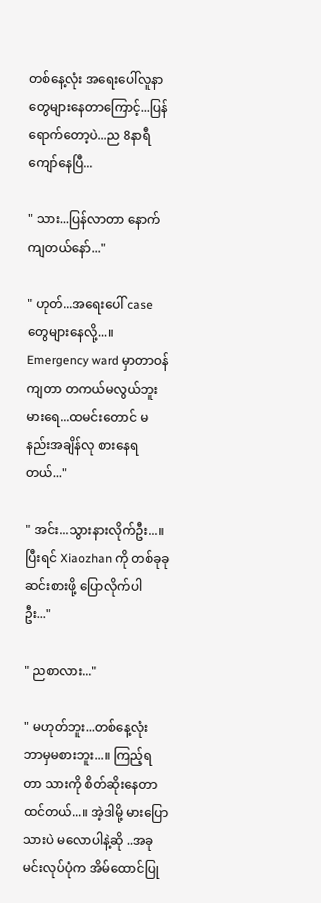တစ်နေ့လုံး အရေးပေါ်လူနာတွေများနေတာကြောင့်...ပြန်ရောက်တော့ပဲ...ည 8နာရီကျော်နေပြီ...

" သား...ပြန်လာတာ နောက်ကျတယ်နော်..."

" ဟုတ်...အရေးပေါ် case တွေများနေလို့...။ Emergency ward မှာ‌တာဝန်ကျတာ တကယ်မလွယ်ဘူး မားရေ...ထမင်းတောင် မနည်းအချိန်လု စားနေရတယ်..."

" အင်း...သွားနားလိုက်ဦး...။ ပြီးရင် Xiaozhan ကို တစ်ခုခု ဆင်းစားဖို့ ပြောလိုက်ပါဦး..."

" ညစာလား..."

" မဟုတ်ဘူး...တစ်နေ့လုံး ဘာမှမစားဘူး...။ ကြည့်ရတာ သားကို စိတ်ဆိုးနေတာထင်တယ်...။ အဲ့ဒါမို့ မားပြောသားပဲ မလောပါနဲ့ဆို ..အခုမင်းလုပ်ပုံက အိမ်ထောင်ပြု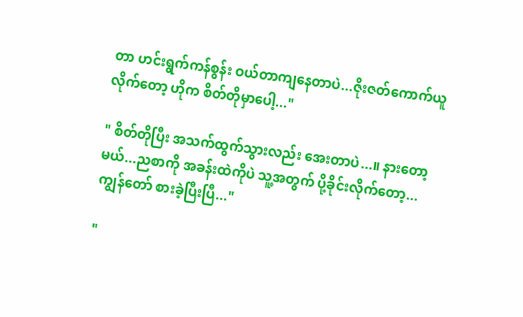တာ ဟင်းရွက်ကန်စွန်း ဝယ်တာကျနေတာပဲ...ဇိုးဇတ်ကောက်ယူလိုက်တော့ ဟိုက စိတ်တိုမှာပေါ့..."

" စိတ်တိုပြီး အသက်ထွက်သွားလည်း အေးတာပဲ...။ နားတော့မယ်...ညစာကို အခန်းထဲကိုပဲ သူ့အတွက် ပို့ခိုင်းလိုက်တော့...ကျွန်တော် စားခဲ့ပြီးပြီ..."

"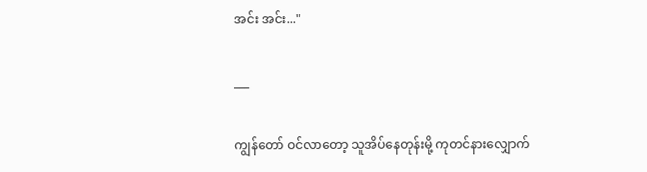အင်း အင်း..."

___

ကျွန်တော် ဝင်လာတော့ သူအိပ်နေတုန်းမို့ ကုတင်နားလျှောက်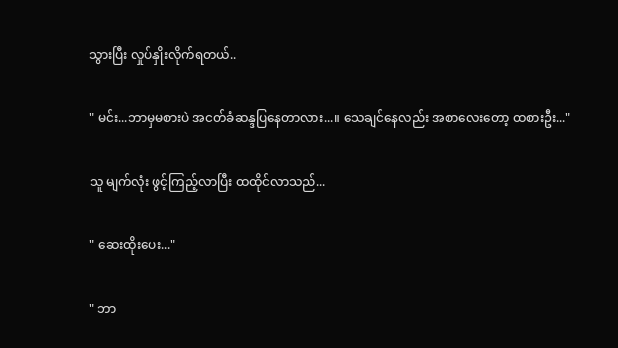သွားပြီး လှုပ်နှိုးလိုက်ရတယ်..

" မင်း...ဘာမှမစားပဲ အငတ်ခံဆန္ဒပြနေတာလား...။ သေချင်နေလည်း အစာလေးတော့ ထစားဦး..."

သူ မျက်လုံး ဖွင့်ကြည့်လာပြီး ထထိုင်လာသည်...

" ဆေးထိုးပေး..."

" ဘာ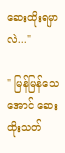ဆေးထိုးရမှာလဲ..."

" မြန်မြန်‌သေအောင် ဆေးထိုးသတ်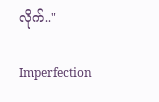လိုက်.."

Imperfection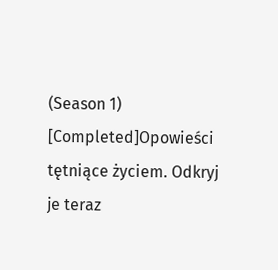(Season 1) [Completed]Opowieści tętniące życiem. Odkryj je teraz